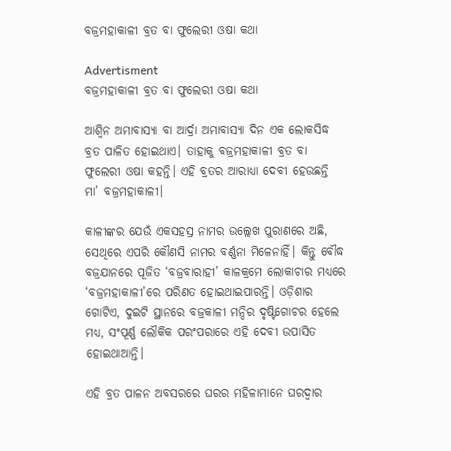ବଜ୍ରମହାକାଳୀ ବ୍ରତ ବା ଫୁଲେରୀ ଓଷା କଥା

Advertisment
ବଜ୍ରମହାକାଳୀ ବ୍ରତ ବା ଫୁଲେରୀ ଓଷା କଥା

ଆଶ୍ୱିନ ଅମାବାସ୍ୟା ବା ଆର୍ଦ୍ରା ଅମାବାସ୍ୟା ଦିନ ଏକ ଲୋକସିଦ୍ଧ ବ୍ରତ ପାଳିତ ହୋଇଥାଏ। ତାହାକୁ ବଜ୍ରମହାକାଳୀ ବ୍ରତ ବା ଫୁଲେରୀ ଓଷା କହନ୍ତି। ଏହି ବ୍ରତର ଆରାଧ୍ୟା ଦେବୀ ହେଉଛନ୍ତି ମା’ ବଜ୍ରମହାକାଳୀ।

କାଳୀଙ୍କର ଯେଉଁ ଏକସହସ୍ର ନାମର ଉଲ୍ଲେଖ ପୁରାଣରେ ଅଛି, ସେଥିରେ ଏପରି କୌଣସି ନାମର ବର୍ଣ୍ଣନା ମିଳେନାହିଁ। କିନ୍ତୁ ବୌଦ୍ଧ ବଜ୍ରଯାନରେ ପୂଜିତ ‘ବଜ୍ରବାରାହୀ’ କାଳକ୍ରମେ ଲୋକାଚାର ମଧ୍ୟରେ ‘ବଜ୍ରମହାକାଳୀ’ରେ ପରିଣତ ହୋଇଥାଇପାରନ୍ତି। ଓଡ଼ିଶାର ଗୋଟିଏ, ଦୁଇଟି ସ୍ଥାନରେ ବଜ୍ରକାଳୀ ମନ୍ଦିର ଦୃଷ୍ଟିଗୋଚର ହେଲେ ମଧ୍ୟ, ସଂପୂର୍ଣ୍ଣ ଲୌକିକ ପରଂପରାରେ ଏହି ଦେବୀ ଉପାସିତ ହୋଇଥାଆନ୍ତି।

ଏହି ବ୍ରତ ପାଳନ ଅବସରରେ ଘରର ମହିଳାମାନେ ଘରଦ୍ୱାର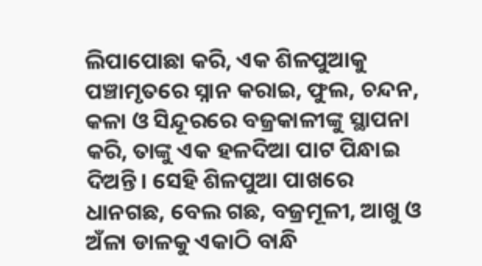ଲିପାପୋଛା କରି, ଏକ ଶିଳପୁଆକୁ ପଞ୍ଚାମୃତରେ ସ୍ନାନ କରାଇ, ଫୁଲ, ଚନ୍ଦନ, କଳା ଓ ସିନ୍ଦୂରରେ ବଜ୍ରକାଳୀଙ୍କୁ ସ୍ଥାପନା କରି, ତାଙ୍କୁ ଏକ ହଳଦିଆ ପାଟ ପିନ୍ଧାଇ ଦିଅନ୍ତି। ସେହି ଶିଳପୁଆ ପାଖରେ ଧାନଗଛ, ବେଲ ଗଛ, ବଜ୍ରମୂଳୀ, ଆଖୁ ଓ ଅଁଳା ଡାଳକୁ ଏକାଠି ବାନ୍ଧି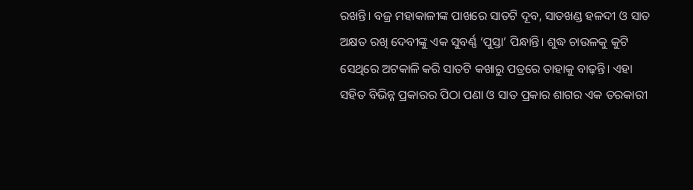ରଖନ୍ତି। ବଜ୍ର ମହାକାଳୀଙ୍କ ପାଖରେ ସାତଟି ଦୂବ, ସାତଖଣ୍ଡ ହଳଦୀ ଓ ସାତ ଅକ୍ଷତ ରଖି ଦେବୀଙ୍କୁ ଏକ ସୁବର୍ଣ୍ଣ ‘ପୁସ୍ତା’ ପିନ୍ଧାନ୍ତି। ଶୁଦ୍ଧ ଚାଉଳକୁ କୁଟି ସେଥିରେ ଅଟକାଳି କରି ସାତଟି କଖାରୁ ପତ୍ରରେ ତାହାକୁ ବାଢ଼ନ୍ତି। ଏହା ସହିତ ବିଭିନ୍ନ ପ୍ରକାରର ପିଠା ପଣା ଓ ସାତ ପ୍ରକାର ଶାଗର ଏକ ତରକାରୀ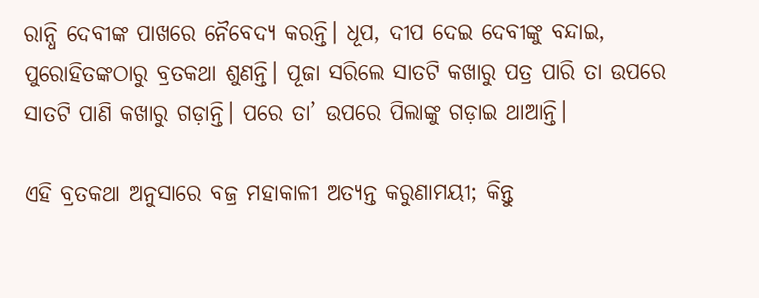ରାନ୍ଧି ଦେବୀଙ୍କ ପାଖରେ ନୈବେଦ୍ୟ କରନ୍ତି। ଧୂପ, ଦୀପ ଦେଇ ଦେବୀଙ୍କୁ ବନ୍ଦାଇ, ପୁରୋହିତଙ୍କଠାରୁ ବ୍ରତକଥା ଶୁଣନ୍ତି। ପୂଜା ସରିଲେ ସାତଟି କଖାରୁ ପତ୍ର ପାରି ତା ଉପରେ ସାତଟି ପାଣି କଖାରୁ ଗଡ଼ାନ୍ତି। ପରେ ତା’ ଉପରେ ପିଲାଙ୍କୁ ଗଡ଼ାଇ ଥାଆନ୍ତି।

ଏହି ବ୍ରତକଥା ଅନୁସାରେ ବଜ୍ର ମହାକାଳୀ ଅତ୍ୟନ୍ତ କରୁଣାମୟୀ; କିନ୍ତୁ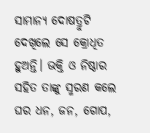ସାମାନ୍ୟ ଦୋଷତ୍ରୁଟି ଦେଖିଲେ ସେ କ୍ରୋଧିତ ହୁଅନ୍ତି। ଭକ୍ତି ଓ ନିଷ୍ଠାର ସହିତ ତାଙ୍କୁ ସ୍ମରଣ କଲେ ଘର ଧନ, ଜନ, ଗୋପ,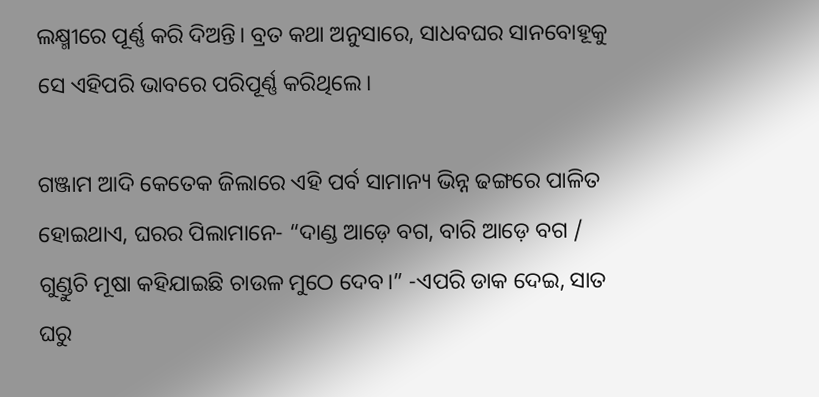ଲକ୍ଷ୍ମୀରେ ପୂର୍ଣ୍ଣ କରି ଦିଅନ୍ତି। ବ୍ରତ କଥା ଅନୁସାରେ, ସାଧବଘର ସାନବୋହୂକୁ ସେ ଏହିପରି ଭାବରେ ପରିପୂର୍ଣ୍ଣ କରିଥିଲେ।

ଗଞ୍ଜାମ ଆଦି କେତେକ ଜିଲାରେ ଏହି ପର୍ବ ସାମାନ୍ୟ ଭିନ୍ନ ଢଙ୍ଗରେ ପାଳିତ ହୋଇଥାଏ, ଘରର ପିଲାମାନେ- “ଦାଣ୍ଡ ଆଡ଼େ ବଗ, ବାରି ଆଡ଼େ ବଗ / ଗୁଣ୍ଡୁଚି ମୂଷା କହିଯାଇଛି ଚାଉଳ ମୁଠେ ଦେବ।” -ଏପରି ଡାକ ଦେଇ, ସାତ ଘରୁ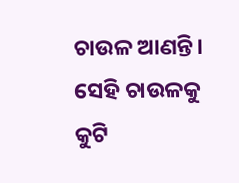ଚାଉଳ ଆଣନ୍ତି। ସେହି ଚାଉଳକୁ କୁଟି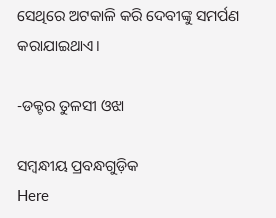ସେଥିରେ ଅଟକାଳି କରି ଦେବୀଙ୍କୁ ସମର୍ପଣ କରାଯାଇଥାଏ।

-ଡକ୍ଟର ତୁଳସୀ ଓଝା

ସମ୍ବନ୍ଧୀୟ ପ୍ରବନ୍ଧଗୁଡ଼ିକ
Here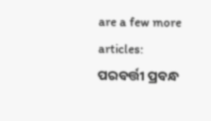are a few more articles:
ପରବର୍ତ୍ତୀ ପ୍ରବନ୍ଧ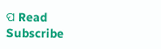ପ Read
Subscribe